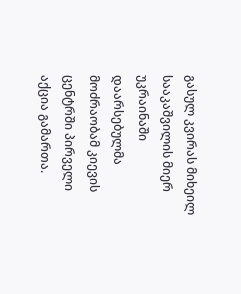გასულ კვირას მიხეილ სააკაშვილის მიერ უკრაინაში დაარსებულმა მოძრაობამ კიევის ცენტრში პირველი აქცია გამართა.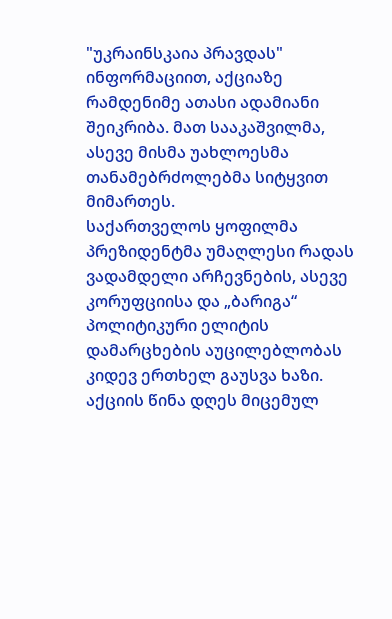"უკრაინსკაია პრავდას" ინფორმაციით, აქციაზე რამდენიმე ათასი ადამიანი შეიკრიბა. მათ სააკაშვილმა, ასევე მისმა უახლოესმა თანამებრძოლებმა სიტყვით მიმართეს.
საქართველოს ყოფილმა პრეზიდენტმა უმაღლესი რადას ვადამდელი არჩევნების, ასევე კორუფციისა და „ბარიგა“ პოლიტიკური ელიტის დამარცხების აუცილებლობას კიდევ ერთხელ გაუსვა ხაზი. აქციის წინა დღეს მიცემულ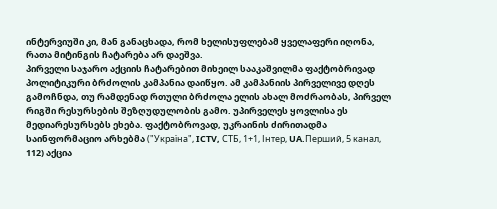ინტერვიუში კი, მან განაცხადა, რომ ხელისუფლებამ ყველაფერი იღონა, რათა მიტინგის ჩატარება არ დაეშვა.
პირველი საჯარო აქციის ჩატარებით მიხეილ სააკაშვილმა ფაქტობრივად პოლიტიკური ბრძოლის კამპანია დაიწყო. ამ კამპანიის პირველივე დღეს გამოჩნდა, თუ რამდენად რთული ბრძოლა ელის ახალ მოძრაობას, პირველ რიგში რესურსების შეზღუდულობის გამო. უპირველეს ყოვლისა ეს მედიარესურსებს ეხება. ფაქტობროვად, უკრაინის ძირითადმა საინფორმაციო არხებმა ("Україна", ICTV, СТБ, 1+1, Інтер, UA.Перший, 5 канал, 112) აქცია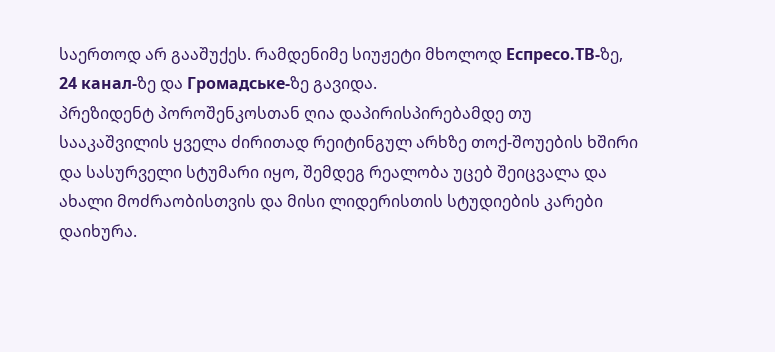საერთოდ არ გააშუქეს. რამდენიმე სიუჟეტი მხოლოდ Еспресо.ТВ-ზე, 24 канал-ზე და Громадське-ზე გავიდა.
პრეზიდენტ პოროშენკოსთან ღია დაპირისპირებამდე თუ სააკაშვილის ყველა ძირითად რეიტინგულ არხზე თოქ-შოუების ხშირი და სასურველი სტუმარი იყო, შემდეგ რეალობა უცებ შეიცვალა და ახალი მოძრაობისთვის და მისი ლიდერისთის სტუდიების კარები დაიხურა.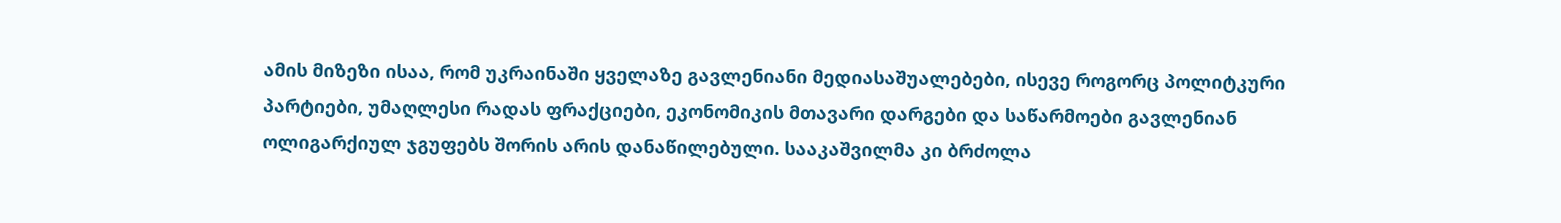ამის მიზეზი ისაა, რომ უკრაინაში ყველაზე გავლენიანი მედიასაშუალებები, ისევე როგორც პოლიტკური პარტიები, უმაღლესი რადას ფრაქციები, ეკონომიკის მთავარი დარგები და საწარმოები გავლენიან ოლიგარქიულ ჯგუფებს შორის არის დანაწილებული. სააკაშვილმა კი ბრძოლა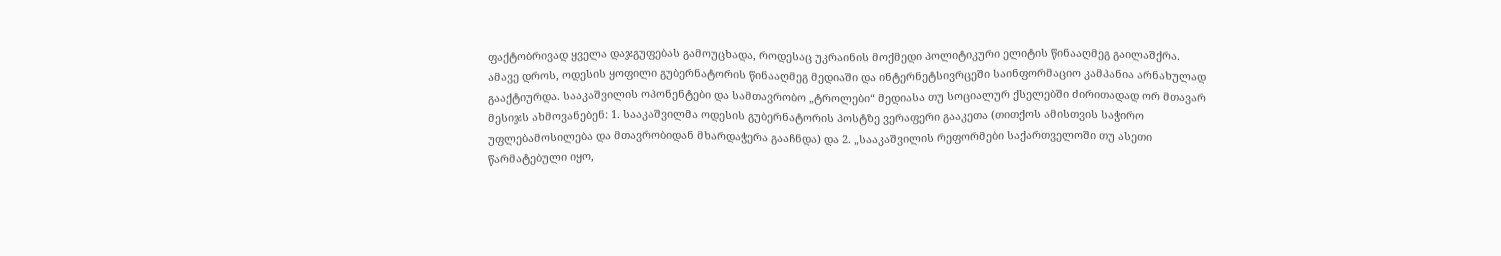ფაქტობრივად ყველა დაჯგუფებას გამოუცხადა, როდესაც უკრაინის მოქმედი პოლიტიკური ელიტის წინააღმეგ გაილაშქრა.
ამავე დროს, ოდესის ყოფილი გუბერნატორის წინააღმეგ მედიაში და ინტერნეტსივრცეში საინფორმაციო კამპანია არნახულად გააქტიურდა. სააკაშვილის ოპონენტები და სამთავრობო „ტროლები“ მედიასა თუ სოციალურ ქსელებში ძირითადად ორ მთავარ მესიჯს ახმოვანებენ: 1. სააკაშვილმა ოდესის გუბერნატორის პოსტზე ვერაფერი გააკეთა (თითქოს ამისთვის საჭირო უფლებამოსილება და მთავრობიდან მხარდაჭერა გააჩნდა) და 2. „სააკაშვილის რეფორმები საქართველოში თუ ასეთი წარმატებული იყო,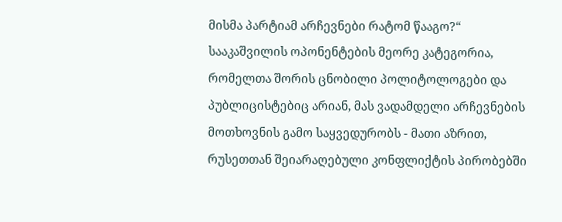მისმა პარტიამ არჩევნები რატომ წააგო?“
სააკაშვილის ოპონენტების მეორე კატეგორია, რომელთა შორის ცნობილი პოლიტოლოგები და პუბლიცისტებიც არიან, მას ვადამდელი არჩევნების მოთხოვნის გამო საყვედურობს - მათი აზრით, რუსეთთან შეიარაღებული კონფლიქტის პირობებში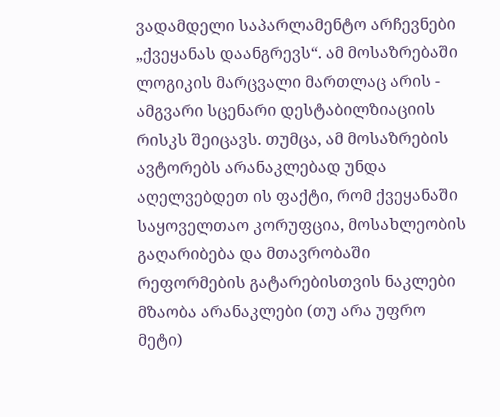ვადამდელი საპარლამენტო არჩევნები „ქვეყანას დაანგრევს“. ამ მოსაზრებაში ლოგიკის მარცვალი მართლაც არის - ამგვარი სცენარი დესტაბილზიაციის რისკს შეიცავს. თუმცა, ამ მოსაზრების ავტორებს არანაკლებად უნდა აღელვებდეთ ის ფაქტი, რომ ქვეყანაში საყოველთაო კორუფცია, მოსახლეობის გაღარიბება და მთავრობაში რეფორმების გატარებისთვის ნაკლები მზაობა არანაკლები (თუ არა უფრო მეტი)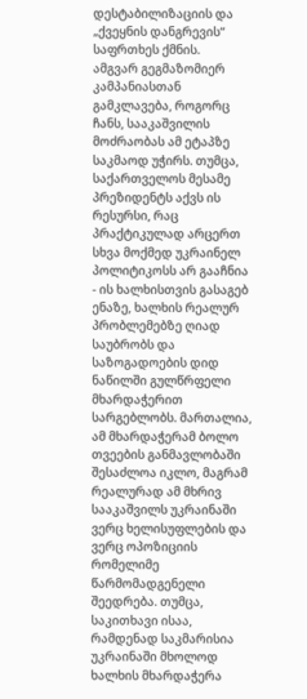დესტაბილიზაციის და „ქვეყნის დანგრევის“ საფრთხეს ქმნის.
ამგვარ გეგმაზომიერ კამპანიასთან გამკლავება, როგორც ჩანს, სააკაშვილის მოძრაობას ამ ეტაპზე საკმაოდ უჭირს. თუმცა, საქართველოს მესამე პრეზიდენტს აქვს ის რესურსი, რაც პრაქტიკულად არცერთ სხვა მოქმედ უკრაინელ პოლიტიკოსს არ გააჩნია - ის ხალხისთვის გასაგებ ენაზე, ხალხის რეალურ პრობლემებზე ღიად საუბრობს და საზოგადოების დიდ ნაწილში გულწრფელი მხარდაჭერით სარგებლობს. მართალია, ამ მხარდაჭერამ ბოლო თვეების განმავლობაში შესაძლოა იკლო, მაგრამ რეალურად ამ მხრივ სააკაშვილს უკრაინაში ვერც ხელისუფლების და ვერც ოპოზიციის რომელიმე წარმომადგენელი შეედრება. თუმცა, საკითხავი ისაა, რამდენად საკმარისია უკრაინაში მხოლოდ ხალხის მხარდაჭერა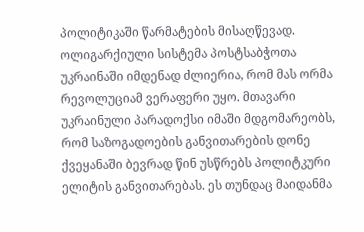პოლიტიკაში წარმატების მისაღწევად. ოლიგარქიული სისტემა პოსტსაბჭოთა უკრაინაში იმდენად ძლიერია, რომ მას ორმა რევოლუციამ ვერაფერი უყო. მთავარი უკრაინული პარადოქსი იმაში მდგომარეობს, რომ საზოგადოების განვითარების დონე ქვეყანაში ბევრად წინ უსწრებს პოლიტკური ელიტის განვითარებას. ეს თუნდაც მაიდანმა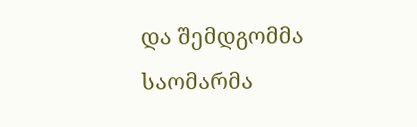და შემდგომმა საომარმა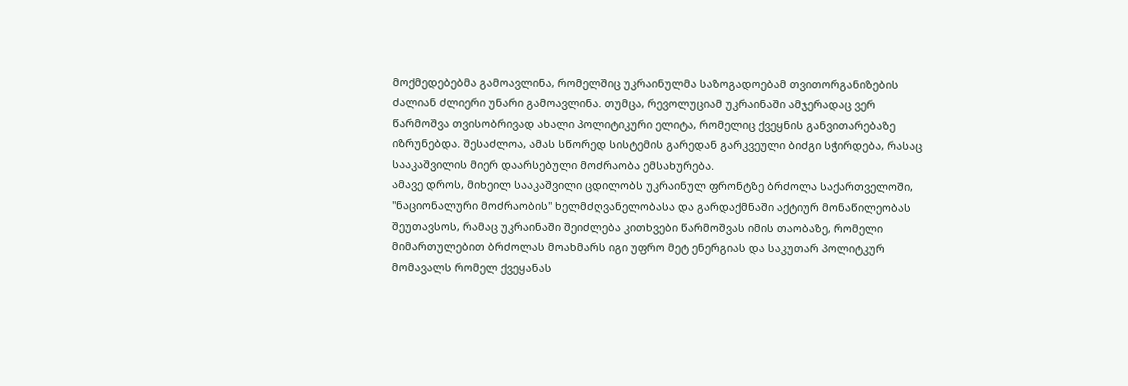მოქმედებებმა გამოავლინა, რომელშიც უკრაინულმა საზოგადოებამ თვითორგანიზების ძალიან ძლიერი უნარი გამოავლინა. თუმცა, რევოლუციამ უკრაინაში ამჯერადაც ვერ წარმოშვა თვისობრივად ახალი პოლიტიკური ელიტა, რომელიც ქვეყნის განვითარებაზე იზრუნებდა. შესაძლოა, ამას სწორედ სისტემის გარედან გარკვეული ბიძგი სჭირდება, რასაც სააკაშვილის მიერ დაარსებული მოძრაობა ემსახურება.
ამავე დროს, მიხეილ სააკაშვილი ცდილობს უკრაინულ ფრონტზე ბრძოლა საქართველოში, "ნაციონალური მოძრაობის" ხელმძღვანელობასა და გარდაქმნაში აქტიურ მონაწილეობას შეუთავსოს, რამაც უკრაინაში შეიძლება კითხვები წარმოშვას იმის თაობაზე, რომელი მიმართულებით ბრძოლას მოახმარს იგი უფრო მეტ ენერგიას და საკუთარ პოლიტკურ მომავალს რომელ ქვეყანას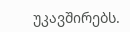უკავშირებს.